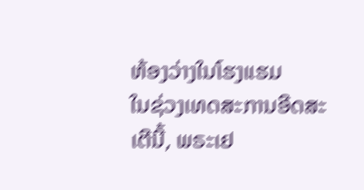ຫ້ອງວ່າງໃນໂຮງແຮມ
ໃນຊ່ວງເທດສະການອີດສະເຕີນີ້, ພຣະເຢ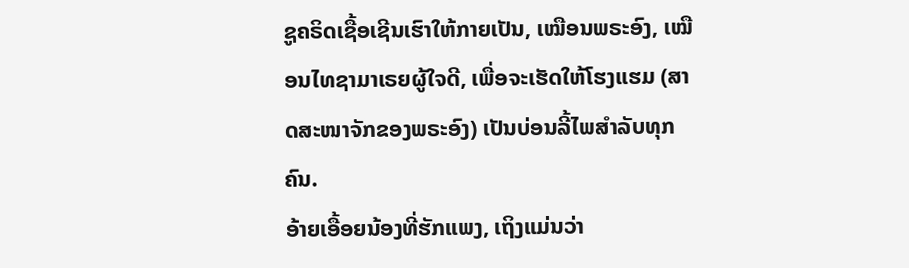ຊູຄຣິດເຊື້ອເຊີນເຮົາໃຫ້ກາຍເປັນ, ເໝືອນພຣະອົງ, ເໝືອນໄທຊາມາເຣຍຜູ້ໃຈດີ, ເພື່ອຈະເຮັດໃຫ້ໂຮງແຮມ (ສາດສະໜາຈັກຂອງພຣະອົງ) ເປັນບ່ອນລີ້ໄພສຳລັບທຸກຄົນ.
ອ້າຍເອື້ອຍນ້ອງທີ່ຮັກແພງ, ເຖິງແມ່ນວ່າ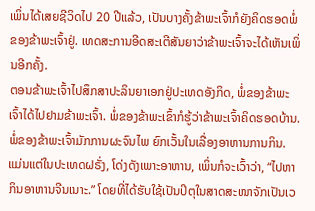ເພິ່ນໄດ້ເສຍຊີວິດໄປ 20 ປີແລ້ວ, ເປັນບາງຄັ້ງຂ້າພະເຈົ້າກໍຍັງຄິດຮອດພໍ່ຂອງຂ້າພະເຈົ້າຢູ່. ເທດສະການອີດສະເຕີສັນຍາວ່າຂ້າພະເຈົ້າຈະໄດ້ເຫັນເພິ່ນອີກຄັ້ງ.
ຕອນຂ້າພະເຈົ້າໄປສຶກສາປະລິນຍາເອກຢູ່ປະເທດອັງກິດ, ພໍ່ຂອງຂ້າພະເຈົ້າໄດ້ໄປຢາມຂ້າພະເຈົ້າ. ພໍ່ຂອງຂ້າພະເຂົ້າກໍຮູ້ວ່າຂ້າພະເຈົ້າຄິດຮອດບ້ານ.
ພໍ່ຂອງຂ້າພະເຈົ້າມັກການຜະຈົນໄພ ຍົກເວັ້ນໃນເລື່ອງອາຫານການກິນ. ແມ່ນແຕ່ໃນປະເທດຝຣັ່ງ, ໂດ່ງດັງເພາະອາຫານ, ເພິ່ນກໍຈະເວົ້າວ່າ, “ໄປຫາກິນອາຫານຈີນເນາະ.” ໂດຍທີ່ໄດ້ຮັບໃຊ້ເປັນປິຕຸໃນສາດສະໜາຈັກເປັນເວ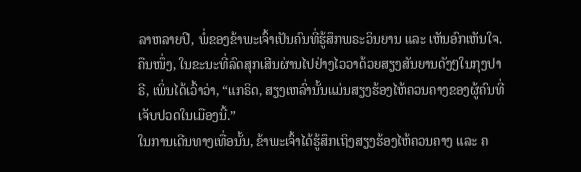ລາຫລາຍປີ, ພໍ່ຂອງຂ້າພະເຈົ້າເປັນຄົນທີ່ຮູ້ສຶກພຣະວິນຍານ ແລະ ເຫັນອົກເຫັນໃຈ. ຄືນໜຶ່ງ, ໃນຂະນະທີ່ລົດສຸກເສີນຜ່ານໄປຢ່າງໄວວາດ້ວຍສຽງສັນຍານດັງໆໃນກຸງປາຣີ, ເພິ່ນໄດ້ເວົ້າວ່າ, “ແກຣິດ, ສຽງເຫລົ່ານັ້ນແມ່ນສຽງຮ້ອງໄຫ້ຄວນຄາງຂອງຜູ້ຄົນທີ່ເຈັບປວດໃນເມືອງນີ້.”
ໃນການເດີນທາງເທື່ອນັ້ນ, ຂ້າພະເຈົ້າໄດ້ຮູ້ສຶກເຖິງສຽງຮ້ອງໄຫ້ຄວນຄາງ ແລະ ຄ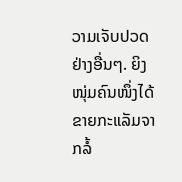ວາມເຈັບປວດຢ່າງອື່ນໆ. ຍິງໜຸ່ມຄົນໜຶ່ງໄດ້ຂາຍກະແລັມຈາກລໍ້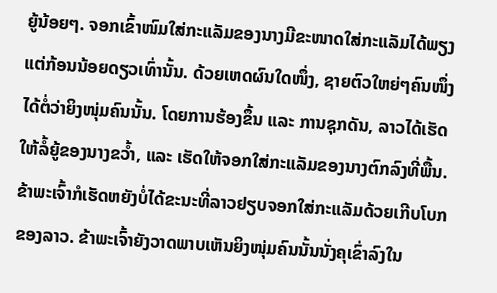ຍູ້ນ້ອຍໆ. ຈອກເຂົ້າໜົມໃສ່ກະແລັມຂອງນາງມີຂະໜາດໃສ່ກະແລັມໄດ້ພຽງແຕ່ກ້ອນນ້ອຍດຽວເທົ່ານັ້ນ. ດ້ວຍເຫດຜົນໃດໜຶ່ງ, ຊາຍຕົວໃຫຍ່ໆຄົນໜຶ່ງໄດ້ຕໍ່ວ່າຍິງໜຸ່ມຄົນນັ້ນ. ໂດຍການຮ້ອງຂຶ້ນ ແລະ ການຊຸກດັນ, ລາວໄດ້ເຮັດໃຫ້ລໍ້ຍູ້ຂອງນາງຂວ້ຳ, ແລະ ເຮັດໃຫ້ຈອກໃສ່ກະແລັມຂອງນາງຕົກລົງທີ່ພື້ນ. ຂ້າພະເຈົ້າກໍເຮັດຫຍັງບໍ່ໄດ້ຂະນະທີ່ລາວຢຽບຈອກໃສ່ກະແລັມດ້ວຍເກີບໂບກຂອງລາວ. ຂ້າພະເຈົ້າຍັງວາດພາບເຫັນຍິງໜຸ່ມຄົນນັ້ນນັ່ງຄຸເຂົ່າລົງໃນ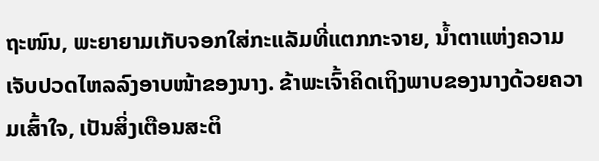ຖະໜົນ, ພະຍາຍາມເກັບຈອກໃສ່ກະແລັມທີ່ແຕກກະຈາຍ, ນ້ຳຕາແຫ່ງຄວາມເຈັບປວດໄຫລລົງອາບໜ້າຂອງນາງ. ຂ້າພະເຈົ້າຄິດເຖິງພາບຂອງນາງດ້ວຍຄວາມເສົ້າໃຈ, ເປັນສິ່ງເຕືອນສະຕິ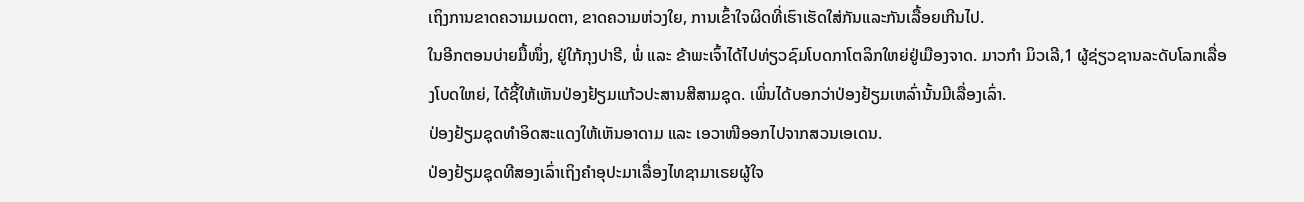ເຖິງການຂາດຄວາມເມດຕາ, ຂາດຄວາມຫ່ວງໃຍ, ການເຂົ້າໃຈຜິດທີ່ເຮົາເຮັດໃສ່ກັນແລະກັນເລື້ອຍເກີນໄປ.
ໃນອີກຕອນບ່າຍມື້ໜຶ່ງ, ຢູ່ໃກ້ກຸງປາຣີ, ພໍ່ ແລະ ຂ້າພະເຈົ້າໄດ້ໄປທ່ຽວຊົມໂບດກາໂຕລິກໃຫຍ່ຢູ່ເມືອງຈາດ. ມາວກຳ ມິວເລີ,1 ຜູ້ຊ່ຽວຊານລະດັບໂລກເລື່ອງໂບດໃຫຍ່, ໄດ້ຊີ້ໃຫ້ເຫັນປ່ອງຢ້ຽມແກ້ວປະສານສີສາມຊຸດ. ເພິ່ນໄດ້ບອກວ່າປ່ອງຢ້ຽມເຫລົ່ານັ້ນມີເລື່ອງເລົ່າ.
ປ່ອງຢ້ຽມຊຸດທຳອິດສະແດງໃຫ້ເຫັນອາດາມ ແລະ ເອວາໜີອອກໄປຈາກສວນເອເດນ.
ປ່ອງຢ້ຽມຊຸດທີສອງເລົ່າເຖິງຄຳອຸປະມາເລື່ອງໄທຊາມາເຣຍຜູ້ໃຈ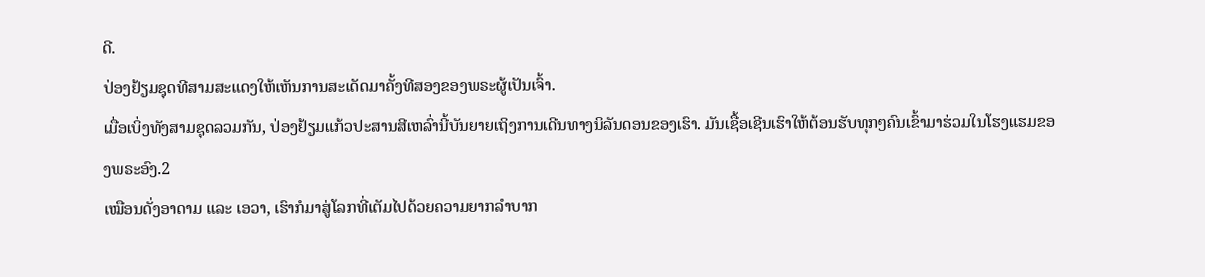ດີ.
ປ່ອງຢ້ຽມຊຸດທີສາມສະແດງໃຫ້ເຫັນການສະເດັດມາຄັ້ງທີສອງຂອງພຣະຜູ້ເປັນເຈົ້າ.
ເມື່ອເບິ່ງທັງສາມຊຸດລວມກັນ, ປ່ອງຢ້ຽມແກ້ວປະສານສີເຫລົ່ານີ້ບັນຍາຍເຖິງການເດີນທາງນິລັນດອນຂອງເຮົາ. ມັນເຊື້ອເຊີນເຮົາໃຫ້ຕ້ອນຮັບທຸກໆຄົນເຂົ້າມາຮ່ວມໃນໂຮງແຮມຂອງພຣະອົງ.2
ເໝືອນດັ່ງອາດາມ ແລະ ເອວາ, ເຮົາກໍມາສູ່ໂລກທີ່ເຕັມໄປດ້ວຍຄວາມຍາກລຳບາກ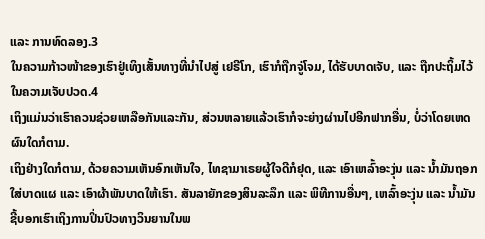ແລະ ການທົດລອງ.3
ໃນຄວາມກ້າວໜ້າຂອງເຮົາຢູ່ເທິງເສັ້ນທາງທີ່ນຳໄປສູ່ ເຢຣີໂກ, ເຮົາກໍຖືກຈູ່ໂຈມ, ໄດ້ຮັບບາດເຈັບ, ແລະ ຖືກປະຖິ້ມໄວ້ໃນຄວາມເຈັບປວດ.4
ເຖິງແມ່ນວ່າເຮົາຄວນຊ່ວຍເຫລືອກັນແລະກັນ, ສ່ວນຫລາຍແລ້ວເຮົາກໍຈະຍ່າງຜ່ານໄປອີກຟາກອື່ນ, ບໍ່ວ່າໂດຍເຫດຜົນໃດກໍຕາມ.
ເຖິງຢ່າງໃດກໍຕາມ, ດ້ວຍຄວາມເຫັນອົກເຫັນໃຈ, ໄທຊາມາເຣຍຜູ້ໃຈດີກໍຢຸດ, ແລະ ເອົາເຫລົ້າອະງຸ່ນ ແລະ ນ້ຳມັນຖອກໃສ່ບາດແຜ ແລະ ເອົາຜ້າພັນບາດໃຫ້ເຮົາ. ສັນລາຍັກຂອງສິນລະລຶກ ແລະ ພິທີການອື່ນໆ, ເຫລົ້າອະງຸ່ນ ແລະ ນ້ຳມັນ ຊີ້ບອກເຮົາເຖິງການປິ່ນປົວທາງວິນຍານໃນພ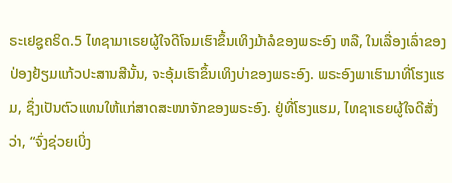ຣະເຢຊູຄຣິດ.5 ໄທຊາມາເຣຍຜູ້ໃຈດີໂຈມເຮົາຂຶ້ນເທິງມ້າລໍຂອງພຣະອົງ ຫລື, ໃນເລື່ອງເລົ່າຂອງປ່ອງຢ້ຽມແກ້ວປະສານສີນັ້ນ, ຈະອຸ້ມເຮົາຂຶ້ນເທິງບ່າຂອງພຣະອົງ. ພຣະອົງພາເຮົາມາທີ່ໂຮງແຮມ, ຊຶ່ງເປັນຕົວແທນໃຫ້ແກ່ສາດສະໜາຈັກຂອງພຣະອົງ. ຢູ່ທີ່ໂຮງແຮມ, ໄທຊາເຣຍຜູ້ໃຈດີສັ່ງວ່າ, “ຈົ່ງຊ່ວຍເບິ່ງ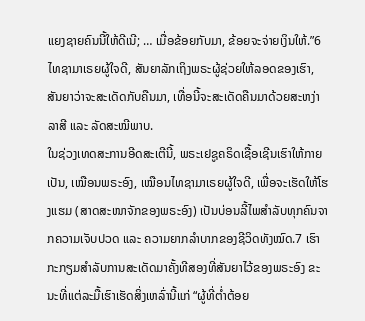ແຍງຊາຍຄົນນີ້ໃຫ້ດີເນີ; … ເມື່ອຂ້ອຍກັບມາ, ຂ້ອຍຈະຈ່າຍເງິນໃຫ້.”6 ໄທຊາມາເຣຍຜູ້ໃຈດີ, ສັນຍາລັກເຖິງພຣະຜູ້ຊ່ວຍໃຫ້ລອດຂອງເຮົາ, ສັນຍາວ່າຈະສະເດັດກັບຄືນມາ, ເທື່ອນີ້ຈະສະເດັດຄືນມາດ້ວຍສະຫງ່າລາສີ ແລະ ລັດສະໝີພາບ.
ໃນຊ່ວງເທດສະການອີດສະເຕີນີ້, ພຣະເຢຊູຄຣິດເຊື້ອເຊີນເຮົາໃຫ້ກາຍເປັນ, ເໝືອນພຣະອົງ, ເໝືອນໄທຊາມາເຣຍຜູ້ໃຈດີ, ເພື່ອຈະເຮັດໃຫ້ໂຮງແຮມ (ສາດສະໜາຈັກຂອງພຣະອົງ) ເປັນບ່ອນລີ້ໄພສຳລັບທຸກຄົນຈາກຄວາມເຈັບປວດ ແລະ ຄວາມຍາກລຳບາກຂອງຊີວິດທັງໝົດ.7 ເຮົາກະກຽມສຳລັບການສະເດັດມາຄັ້ງທີສອງທີ່ສັນຍາໄວ້ຂອງພຣະອົງ ຂະນະທີ່ແຕ່ລະມື້ເຮົາເຮັດສິ່ງເຫລົ່ານີ້ແກ່ “ຜູ້ທີ່ຕ່ຳຕ້ອຍ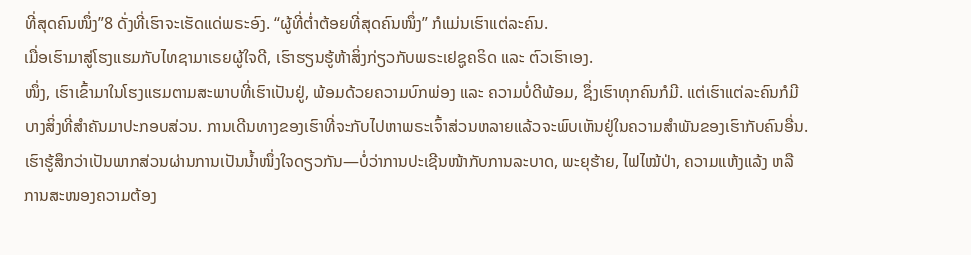ທີ່ສຸດຄົນໜຶ່ງ”8 ດັ່ງທີ່ເຮົາຈະເຮັດແດ່ພຣະອົງ. “ຜູ້ທີ່ຕ່ຳຕ້ອຍທີ່ສຸດຄົນໜຶ່ງ” ກໍແມ່ນເຮົາແຕ່ລະຄົນ.
ເມື່ອເຮົາມາສູ່ໂຮງແຮມກັບໄທຊາມາເຣຍຜູ້ໃຈດີ, ເຮົາຮຽນຮູ້ຫ້າສິ່ງກ່ຽວກັບພຣະເຢຊູຄຣິດ ແລະ ຕົວເຮົາເອງ.
ໜຶ່ງ, ເຮົາເຂົ້າມາໃນໂຮງແຮມຕາມສະພາບທີ່ເຮົາເປັນຢູ່, ພ້ອມດ້ວຍຄວາມບົກພ່ອງ ແລະ ຄວາມບໍ່ດີພ້ອມ, ຊຶ່ງເຮົາທຸກຄົນກໍມີ. ແຕ່ເຮົາແຕ່ລະຄົນກໍມີບາງສິ່ງທີ່ສຳຄັນມາປະກອບສ່ວນ. ການເດີນທາງຂອງເຮົາທີ່ຈະກັບໄປຫາພຣະເຈົ້າສ່ວນຫລາຍແລ້ວຈະພົບເຫັນຢູ່ໃນຄວາມສຳພັນຂອງເຮົາກັບຄົນອື່ນ. ເຮົາຮູ້ສຶກວ່າເປັນພາກສ່ວນຜ່ານການເປັນນ້ຳໜຶ່ງໃຈດຽວກັນ—ບໍ່ວ່າການປະເຊີນໜ້າກັບການລະບາດ, ພະຍຸຮ້າຍ, ໄຟໄໝ້ປ່າ, ຄວາມແຫ້ງແລ້ງ ຫລື ການສະໜອງຄວາມຕ້ອງ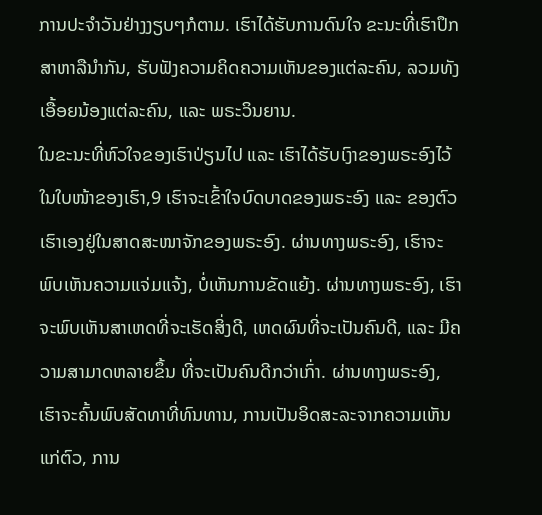ການປະຈຳວັນຢ່າງງຽບໆກໍຕາມ. ເຮົາໄດ້ຮັບການດົນໃຈ ຂະນະທີ່ເຮົາປຶກສາຫາລືນຳກັນ, ຮັບຟັງຄວາມຄິດຄວາມເຫັນຂອງແຕ່ລະຄົນ, ລວມທັງເອື້ອຍນ້ອງແຕ່ລະຄົນ, ແລະ ພຣະວິນຍານ.
ໃນຂະນະທີ່ຫົວໃຈຂອງເຮົາປ່ຽນໄປ ແລະ ເຮົາໄດ້ຮັບເງົາຂອງພຣະອົງໄວ້ໃນໃບໜ້າຂອງເຮົາ,9 ເຮົາຈະເຂົ້າໃຈບົດບາດຂອງພຣະອົງ ແລະ ຂອງຕົວເຮົາເອງຢູ່ໃນສາດສະໜາຈັກຂອງພຣະອົງ. ຜ່ານທາງພຣະອົງ, ເຮົາຈະພົບເຫັນຄວາມແຈ່ມແຈ້ງ, ບໍ່ເຫັນການຂັດແຍ້ງ. ຜ່ານທາງພຣະອົງ, ເຮົາຈະພົບເຫັນສາເຫດທີ່ຈະເຮັດສິ່ງດີ, ເຫດຜົນທີ່ຈະເປັນຄົນດີ, ແລະ ມີຄວາມສາມາດຫລາຍຂຶ້ນ ທີ່ຈະເປັນຄົນດີກວ່າເກົ່າ. ຜ່ານທາງພຣະອົງ, ເຮົາຈະຄົ້ນພົບສັດທາທີ່ທົນທານ, ການເປັນອິດສະລະຈາກຄວາມເຫັນແກ່ຕົວ, ການ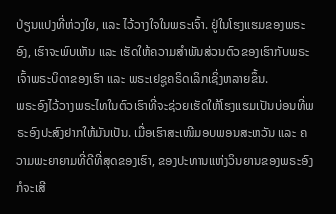ປ່ຽນແປງທີ່ຫ່ວງໃຍ, ແລະ ໄວ້ວາງໃຈໃນພຣະເຈົ້າ. ຢູ່ໃນໂຮງແຮມຂອງພຣະອົງ, ເຮົາຈະພົບເຫັນ ແລະ ເຮັດໃຫ້ຄວາມສຳພັນສ່ວນຕົວຂອງເຮົາກັບພຣະເຈົ້າພຣະບິດາຂອງເຮົາ ແລະ ພຣະເຢຊູຄຣິດເລິກເຊິ່ງຫລາຍຂຶ້ນ.
ພຣະອົງໄວ້ວາງພຣະໄທໃນຕົວເຮົາທີ່ຈະຊ່ວຍເຮັດໃຫ້ໂຮງແຮມເປັນບ່ອນທີ່ພຣະອົງປະສົງຢາກໃຫ້ມັນເປັນ. ເມື່ອເຮົາສະເໜີມອບພອນສະຫວັນ ແລະ ຄວາມພະຍາຍາມທີ່ດີທີ່ສຸດຂອງເຮົາ, ຂອງປະທານແຫ່ງວິນຍານຂອງພຣະອົງ ກໍຈະເສີ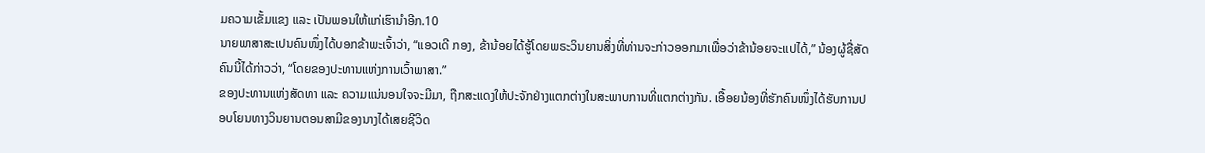ມຄວາມເຂັ້ມແຂງ ແລະ ເປັນພອນໃຫ້ແກ່ເຮົານຳອີກ.10
ນາຍພາສາສະເປນຄົນໜຶ່ງໄດ້ບອກຂ້າພະເຈົ້າວ່າ, “ແອວເດີ ກອງ, ຂ້ານ້ອຍໄດ້ຮູ້ໂດຍພຣະວິນຍານສິ່ງທີ່ທ່ານຈະກ່າວອອກມາເພື່ອວ່າຂ້ານ້ອຍຈະແປໄດ້,” ນ້ອງຜູ້ຊື່ສັດຄົນນີ້ໄດ້ກ່າວວ່າ, “ໂດຍຂອງປະທານແຫ່ງການເວົ້າພາສາ.”
ຂອງປະທານແຫ່ງສັດທາ ແລະ ຄວາມແນ່ນອນໃຈຈະມີມາ, ຖືກສະແດງໃຫ້ປະຈັກຢ່າງແຕກຕ່າງໃນສະພາບການທີ່ແຕກຕ່າງກັນ. ເອື້ອຍນ້ອງທີ່ຮັກຄົນໜຶ່ງໄດ້ຮັບການປອບໂຍນທາງວິນຍານຕອນສາມີຂອງນາງໄດ້ເສຍຊີວິດ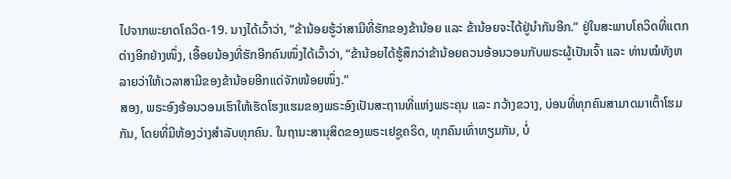ໄປຈາກພະຍາດໂຄວິດ-19. ນາງໄດ້ເວົ້າວ່າ, “ຂ້ານ້ອຍຮູ້ວ່າສາມີທີ່ຮັກຂອງຂ້ານ້ອຍ ແລະ ຂ້ານ້ອຍຈະໄດ້ຢູ່ນຳກັນອີກ.” ຢູ່ໃນສະພາບໂຄວິດທີ່ແຕກຕ່າງອີກຢ່າງໜຶ່ງ, ເອື້ອຍນ້ອງທີ່ຮັກອີກຄົນໜຶ່ງໄດ້ເວົ້າວ່າ, “ຂ້ານ້ອຍໄດ້ຮູ້ສຶກວ່າຂ້ານ້ອຍຄວນອ້ອນວອນກັບພຣະຜູ້ເປັນເຈົ້າ ແລະ ທ່ານໝໍທັງຫລາຍວ່າໃຫ້ເວລາສາມີຂອງຂ້ານ້ອຍອີກແດ່ຈັກໜ້ອຍໜຶ່ງ.”
ສອງ, ພຣະອົງອ້ອນວອນເຮົາໃຫ້ເຮັດໂຮງແຮມຂອງພຣະອົງເປັນສະຖານທີ່ແຫ່ງພຣະຄຸນ ແລະ ກວ້າງຂວາງ, ບ່ອນທີ່ທຸກຄົນສາມາດມາເຕົ້າໂຮມກັນ, ໂດຍທີ່ມີຫ້ອງວ່າງສຳລັບທຸກຄົນ. ໃນຖານະສານຸສິດຂອງພຣະເຢຊູຄຣິດ, ທຸກຄົນເທົ່າທຽມກັນ, ບໍ່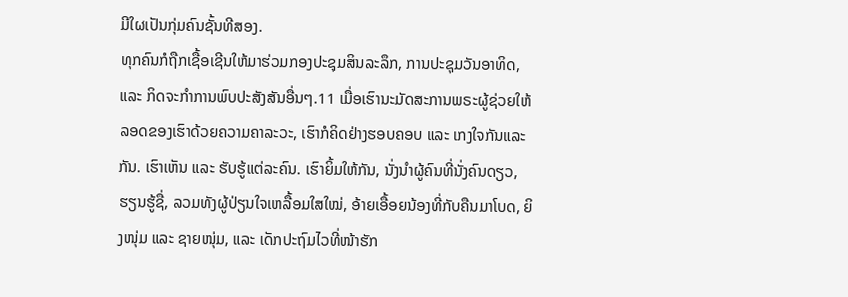ມີໃຜເປັນກຸ່ມຄົນຊັ້ນທີສອງ.
ທຸກຄົນກໍຖືກເຊື້ອເຊີນໃຫ້ມາຮ່ວມກອງປະຊຸມສິນລະລຶກ, ການປະຊຸມວັນອາທິດ, ແລະ ກິດຈະກຳການພົບປະສັງສັນອື່ນໆ.11 ເມື່ອເຮົານະມັດສະການພຣະຜູ້ຊ່ວຍໃຫ້ລອດຂອງເຮົາດ້ວຍຄວາມຄາລະວະ, ເຮົາກໍຄິດຢ່າງຮອບຄອບ ແລະ ເກງໃຈກັນແລະກັນ. ເຮົາເຫັນ ແລະ ຮັບຮູ້ແຕ່ລະຄົນ. ເຮົາຍິ້ມໃຫ້ກັນ, ນັ່ງນຳຜູ້ຄົນທີ່ນັ່ງຄົນດຽວ, ຮຽນຮູ້ຊື່, ລວມທັງຜູ້ປ່ຽນໃຈເຫລື້ອມໃສໃໝ່, ອ້າຍເອື້ອຍນ້ອງທີ່ກັບຄືນມາໂບດ, ຍິງໜຸ່ມ ແລະ ຊາຍໜຸ່ມ, ແລະ ເດັກປະຖົມໄວທີ່ໜ້າຮັກ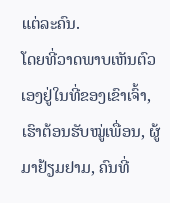ແຕ່ລະຄົນ.
ໂດຍທີ່ວາດພາບເຫັນຕົວເອງຢູ່ໃນທີ່ຂອງເຂົາເຈົ້າ, ເຮົາຕ້ອນຮັບໝູ່ເພື່ອນ, ຜູ້ມາຢ້ຽມຢາມ, ຄົນທີ່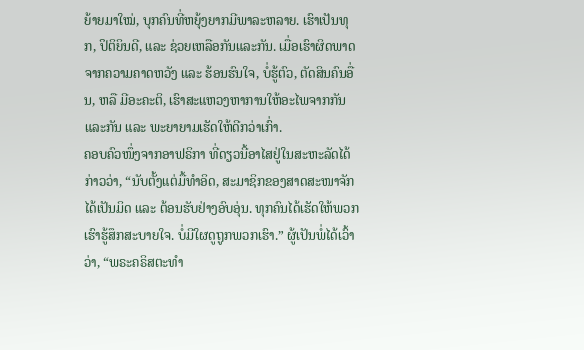ຍ້າຍມາໃໝ່, ບຸກຄົນທີ່ຫຍຸ້ງຍາກມີພາລະຫລາຍ. ເຮົາເປັນທຸກ, ປິຕິຍິນດີ, ແລະ ຊ່ວຍເຫລືອກັນແລະກັນ. ເມື່ອເຮົາຜິດພາດຈາກຄວາມຄາດຫວັງ ແລະ ຮ້ອນຮົນໃຈ, ບໍ່ຮູ້ຕົວ, ຕັດສິນຄົນອື່ນ, ຫລື ມີອະຄະຕິ, ເຮົາສະແຫວງຫາການໃຫ້ອະໄພຈາກກັນແລະກັນ ແລະ ພະຍາຍາມເຮັດໃຫ້ດີກວ່າເກົ່າ.
ຄອບຄົວໜຶ່ງຈາກອາຟຣິກາ ທີ່ດຽວນີ້ອາໄສຢູ່ໃນສະຫະລັດໄດ້ກ່າວວ່າ, “ນັບຕັ້ງແຕ່ມື້ທຳອິດ, ສະມາຊິກຂອງສາດສະໜາຈັກໄດ້ເປັນມິດ ແລະ ຕ້ອນຮັບຢ່າງອົບອຸ່ນ. ທຸກຄົນໄດ້ເຮັດໃຫ້ພວກເຮົາຮູ້ສຶກສະບາຍໃຈ. ບໍ່ມີໃຜດູຖູກພວກເຮົາ.” ຜູ້ເປັນພໍ່ໄດ້ເວົ້າວ່າ, “ພຣະຄຣິສຕະທຳ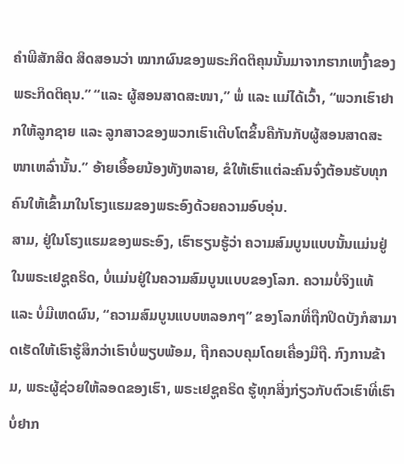ຄຳພີສັກສິດ ສິດສອນວ່າ ໝາກຜົນຂອງພຣະກິດຕິຄຸນນັ້ນມາຈາກຮາກເຫງົ້າຂອງພຣະກິດຕິຄຸນ.” “ແລະ ຜູ້ສອນສາດສະໜາ,” ພໍ່ ແລະ ແມ່ໄດ້ເວົ້າ, “ພວກເຮົາຢາກໃຫ້ລູກຊາຍ ແລະ ລູກສາວຂອງພວກເຮົາເຕີບໂຕຂຶ້ນຄືກັນກັບຜູ້ສອນສາດສະໜາເຫລົ່ານັ້ນ.” ອ້າຍເອື້ອຍນ້ອງທັງຫລາຍ, ຂໍໃຫ້ເຮົາແຕ່ລະຄົນຈົ່ງຕ້ອນຮັບທຸກຄົນໃຫ້ເຂົ້າມາໃນໂຮງແຮມຂອງພຣະອົງດ້ວຍຄວາມອົບອຸ່ນ.
ສາມ, ຢູ່ໃນໂຮງແຮມຂອງພຣະອົງ, ເຮົາຮຽນຮູ້ວ່າ ຄວາມສົມບູນແບບນັ້ນແມ່ນຢູ່ໃນພຣະເຢຊູຄຣິດ, ບໍ່ແມ່ນຢູ່ໃນຄວາມສົມບູນແບບຂອງໂລກ. ຄວາມບໍ່ຈິງແທ້ ແລະ ບໍ່ມີເຫດຜົນ, “ຄວາມສົມບູນແບບຫລອກໆ” ຂອງໂລກທີ່ຖືກປິດບັງກໍສາມາດເຮັດໃຫ້ເຮົາຮູ້ສຶກວ່າເຮົາບໍ່ພຽບພ້ອມ, ຖືກຄວບຄຸມໂດຍເຄື່ອງມືຖື. ກົງການຂ້າມ, ພຣະຜູ້ຊ່ວຍໃຫ້ລອດຂອງເຮົາ, ພຣະເຢຊູຄຣິດ ຮູ້ທຸກສິ່ງກ່ຽວກັບຕົວເຮົາທີ່ເຮົາບໍ່ຢາກ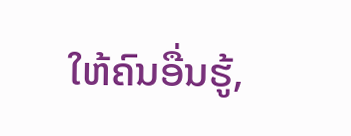ໃຫ້ຄົນອື່ນຮູ້,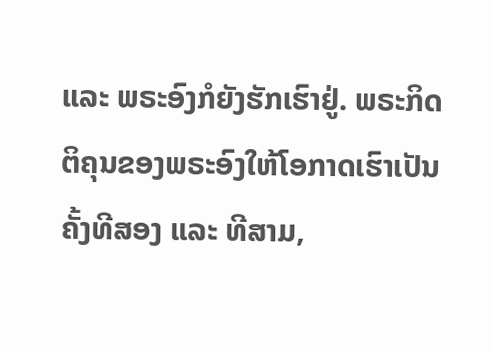ແລະ ພຣະອົງກໍຍັງຮັກເຮົາຢູ່. ພຣະກິດຕິຄຸນຂອງພຣະອົງໃຫ້ໂອກາດເຮົາເປັນຄັ້ງທີສອງ ແລະ ທີສາມ,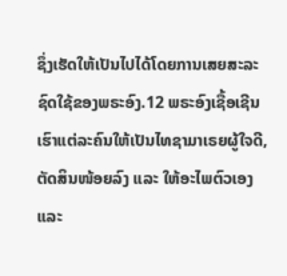ຊຶ່ງເຮັດໃຫ້ເປັນໄປໄດ້ໂດຍການເສຍສະລະຊົດໃຊ້ຂອງພຣະອົງ.12 ພຣະອົງເຊື້ອເຊີນເຮົາແຕ່ລະຄົນໃຫ້ເປັນໄທຊາມາເຣຍຜູ້ໃຈດີ, ຕັດສິນໜ້ອຍລົງ ແລະ ໃຫ້ອະໄພຕົວເອງ ແລະ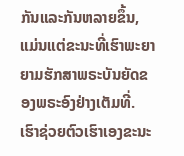ກັນແລະກັນຫລາຍຂຶ້ນ, ແມ່ນແຕ່ຂະນະທີ່ເຮົາພະຍາຍາມຮັກສາພຣະບັນຍັດຂອງພຣະອົງຢ່າງເຕັມທີ່.
ເຮົາຊ່ວຍຕົວເຮົາເອງຂະນະ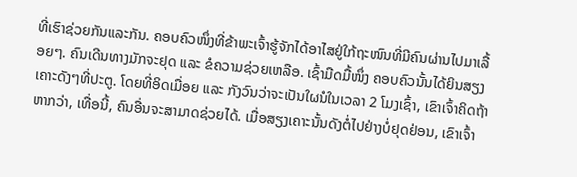ທີ່ເຮົາຊ່ວຍກັນແລະກັນ. ຄອບຄົວໜຶ່ງທີ່ຂ້າພະເຈົ້າຮູ້ຈັກໄດ້ອາໄສຢູ່ໃກ້ຖະໜົນທີ່ມີຄົນຜ່ານໄປມາເລື້ອຍໆ. ຄົນເດີນທາງມັກຈະຢຸດ ແລະ ຂໍຄວາມຊ່ວຍເຫລືອ. ເຊົ້າມືດມື້ໜຶ່ງ ຄອບຄົວນັ້ນໄດ້ຍິນສຽງເຄາະດັງໆທີ່ປະຕູ. ໂດຍທີ່ອິດເມື່ອຍ ແລະ ກັງວົນວ່າຈະເປັນໃຜນໍໃນເວລາ 2 ໂມງເຊົ້າ, ເຂົາເຈົ້າຄິດຖ້າຫາກວ່າ, ເທື່ອນີ້, ຄົນອື່ນຈະສາມາດຊ່ວຍໄດ້. ເມື່ອສຽງເຄາະນັ້ນດັງຕໍ່ໄປຢ່າງບໍ່ຢຸດຢ່ອນ, ເຂົາເຈົ້າ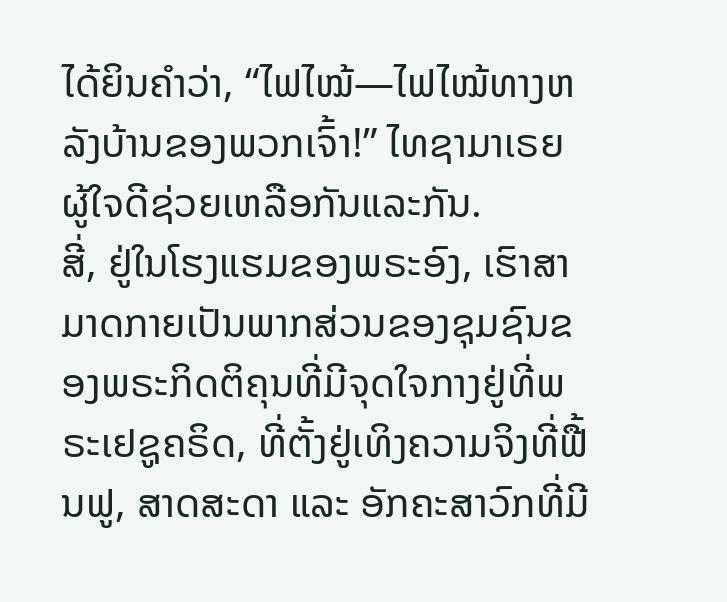ໄດ້ຍິນຄຳວ່າ, “ໄຟໄໝ້—ໄຟໄໝ້ທາງຫລັງບ້ານຂອງພວກເຈົ້າ!” ໄທຊາມາເຣຍຜູ້ໃຈດີຊ່ວຍເຫລືອກັນແລະກັນ.
ສີ່, ຢູ່ໃນໂຮງແຮມຂອງພຣະອົງ, ເຮົາສາມາດກາຍເປັນພາກສ່ວນຂອງຊຸມຊົນຂອງພຣະກິດຕິຄຸນທີ່ມີຈຸດໃຈກາງຢູ່ທີ່ພຣະເຢຊູຄຣິດ, ທີ່ຕັ້ງຢູ່ເທິງຄວາມຈິງທີ່ຟື້ນຟູ, ສາດສະດາ ແລະ ອັກຄະສາວົກທີ່ມີ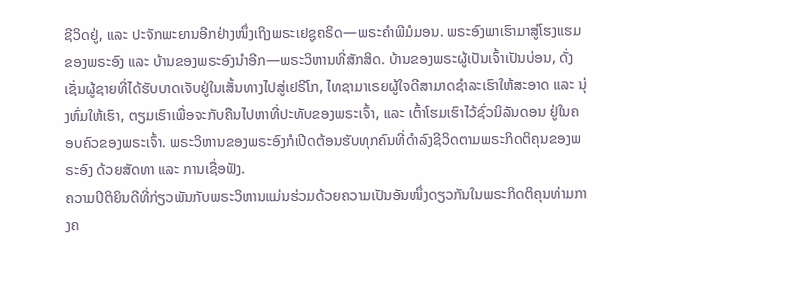ຊີວິດຢູ່, ແລະ ປະຈັກພະຍານອີກຢ່າງໜຶ່ງເຖິງພຣະເຢຊູຄຣິດ—ພຣະຄຳພີມໍມອນ. ພຣະອົງພາເຮົາມາສູ່ໂຮງແຮມຂອງພຣະອົງ ແລະ ບ້ານຂອງພຣະອົງນຳອີກ—ພຣະວິຫານທີ່ສັກສິດ. ບ້ານຂອງພຣະຜູ້ເປັນເຈົ້າເປັນບ່ອນ, ດັ່ງເຊັ່ນຜູ້ຊາຍທີ່ໄດ້ຮັບບາດເຈັບຢູ່ໃນເສັ້ນທາງໄປສູ່ເຢຣີໂກ, ໄທຊາມາເຣຍຜູ້ໃຈດີສາມາດຊຳລະເຮົາໃຫ້ສະອາດ ແລະ ນຸ່ງຫົ່ມໃຫ້ເຮົາ, ຕຽມເຮົາເພື່ອຈະກັບຄືນໄປຫາທີ່ປະທັບຂອງພຣະເຈົ້າ, ແລະ ເຕົ້າໂຮມເຮົາໄວ້ຊົ່ວນິລັນດອນ ຢູ່ໃນຄອບຄົວຂອງພຣະເຈົ້າ. ພຣະວິຫານຂອງພຣະອົງກໍເປີດຕ້ອນຮັບທຸກຄົນທີ່ດຳລົງຊີວິດຕາມພຣະກິດຕິຄຸນຂອງພຣະອົງ ດ້ວຍສັດທາ ແລະ ການເຊື່ອຟັງ.
ຄວາມປິຕິຍິນດີທີ່ກ່ຽວພັນກັບພຣະວິຫານແມ່ນຮ່ວມດ້ວຍຄວາມເປັນອັນໜຶ່ງດຽວກັນໃນພຣະກິດຕິຄຸນທ່າມກາງຄ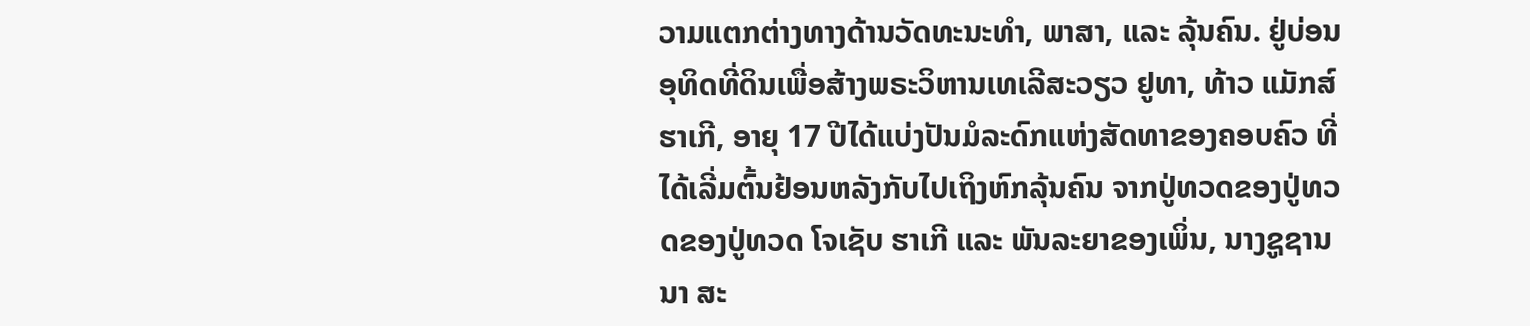ວາມແຕກຕ່າງທາງດ້ານວັດທະນະທຳ, ພາສາ, ແລະ ລຸ້ນຄົນ. ຢູ່ບ່ອນອຸທິດທີ່ດິນເພື່ອສ້າງພຣະວິຫານເທເລີສະວຽວ ຢູທາ, ທ້າວ ແມັກສ໌ ຮາເກີ, ອາຍຸ 17 ປີໄດ້ແບ່ງປັນມໍລະດົກແຫ່ງສັດທາຂອງຄອບຄົວ ທີ່ໄດ້ເລີ່ມຕົ້ນຢ້ອນຫລັງກັບໄປເຖິງຫົກລຸ້ນຄົນ ຈາກປູ່ທວດຂອງປູ່ທວດຂອງປູ່ທວດ ໂຈເຊັບ ຮາເກີ ແລະ ພັນລະຍາຂອງເພິ່ນ, ນາງຊູຊານນາ ສະ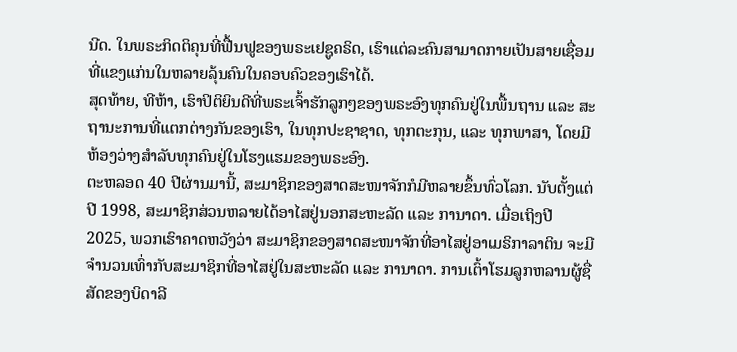ນີດ. ໃນພຣະກິດຕິຄຸນທີ່ຟື້ນຟູຂອງພຣະເຢຊູຄຣິດ, ເຮົາແຕ່ລະຄົນສາມາດກາຍເປັນສາຍເຊື່ອມທີ່ແຂງແກ່ນໃນຫລາຍລຸ້ນຄົນໃນຄອບຄົວຂອງເຮົາໄດ້.
ສຸດທ້າຍ, ທີຫ້າ, ເຮົາປິຕິຍິນດີທີ່ພຣະເຈົ້າຮັກລູກໆຂອງພຣະອົງທຸກຄົນຢູ່ໃນພື້ນຖານ ແລະ ສະຖານະການທີ່ແຕກຕ່າງກັນຂອງເຮົາ, ໃນທຸກປະຊາຊາດ, ທຸກຕະກຸນ, ແລະ ທຸກພາສາ, ໂດຍມີຫ້ອງວ່າງສຳລັບທຸກຄົນຢູ່ໃນໂຮງແຮມຂອງພຣະອົງ.
ຕະຫລອດ 40 ປີຜ່ານມານີ້, ສະມາຊິກຂອງສາດສະໜາຈັກກໍມີຫລາຍຂຶ້ນທົ່ວໂລກ. ນັບຕັ້ງແຕ່ປີ 1998, ສະມາຊິກສ່ວນຫລາຍໄດ້ອາໄສຢູ່ນອກສະຫະລັດ ແລະ ການາດາ. ເມື່ອເຖິງປີ 2025, ພວກເຮົາຄາດຫວັງວ່າ ສະມາຊິກຂອງສາດສະໜາຈັກທີ່ອາໄສຢູ່ອາເມຣິກາລາຕິນ ຈະມີຈຳນວນເທົ່າກັບສະມາຊິກທີ່ອາໄສຢູ່ໃນສະຫະລັດ ແລະ ການາດາ. ການເຕົ້າໂຮມລູກຫລານຜູ້ຊື່ສັດຂອງບິດາລີ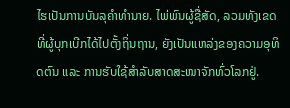ໄຮເປັນການບັນລຸຄຳທຳນາຍ. ໄພ່ພົນຜູ້ຊື່ສັດ, ລວມທັງເຂດທີ່ຜູ້ບຸກເບີກໄດ້ໄປຕັ້ງຖິ່ນຖານ, ຍັງເປັນແຫລ່ງຂອງຄວາມອຸທິດຕົນ ແລະ ການຮັບໃຊ້ສຳລັບສາດສະໜາຈັກທົ່ວໂລກຢູ່.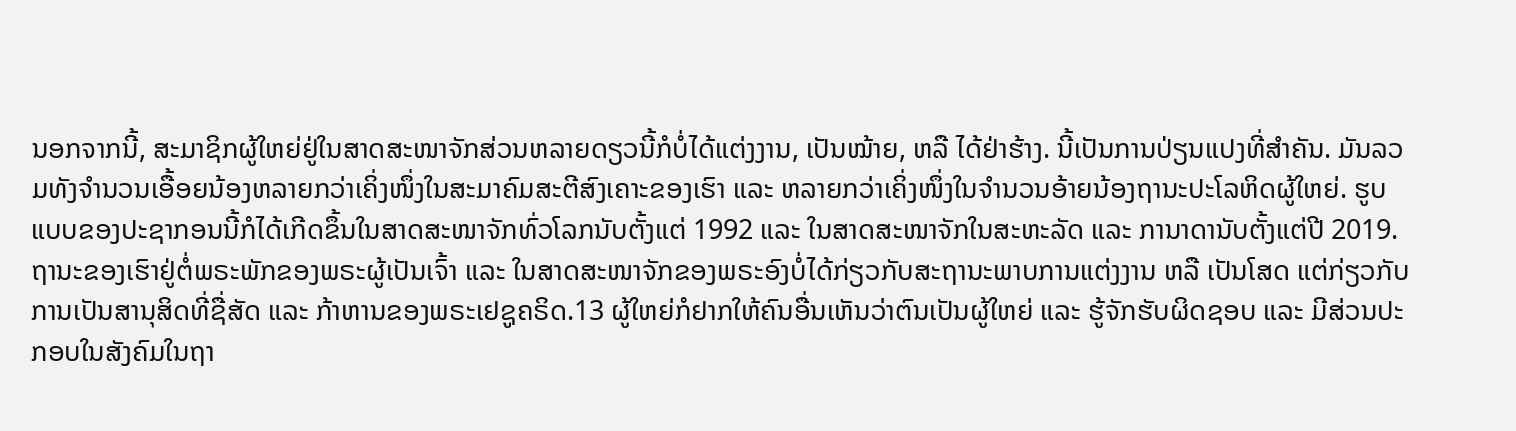ນອກຈາກນີ້, ສະມາຊິກຜູ້ໃຫຍ່ຢູ່ໃນສາດສະໜາຈັກສ່ວນຫລາຍດຽວນີ້ກໍບໍ່ໄດ້ແຕ່ງງານ, ເປັນໝ້າຍ, ຫລື ໄດ້ຢ່າຮ້າງ. ນີ້ເປັນການປ່ຽນແປງທີ່ສຳຄັນ. ມັນລວມທັງຈຳນວນເອື້ອຍນ້ອງຫລາຍກວ່າເຄິ່ງໜຶ່ງໃນສະມາຄົມສະຕີສົງເຄາະຂອງເຮົາ ແລະ ຫລາຍກວ່າເຄິ່ງໜຶ່ງໃນຈຳນວນອ້າຍນ້ອງຖານະປະໂລຫິດຜູ້ໃຫຍ່. ຮູບແບບຂອງປະຊາກອນນີ້ກໍໄດ້ເກີດຂຶ້ນໃນສາດສະໜາຈັກທົ່ວໂລກນັບຕັ້ງແຕ່ 1992 ແລະ ໃນສາດສະໜາຈັກໃນສະຫະລັດ ແລະ ການາດານັບຕັ້ງແຕ່ປີ 2019.
ຖານະຂອງເຮົາຢູ່ຕໍ່ພຣະພັກຂອງພຣະຜູ້ເປັນເຈົ້າ ແລະ ໃນສາດສະໜາຈັກຂອງພຣະອົງບໍ່ໄດ້ກ່ຽວກັບສະຖານະພາບການແຕ່ງງານ ຫລື ເປັນໂສດ ແຕ່ກ່ຽວກັບການເປັນສານຸສິດທີ່ຊື່ສັດ ແລະ ກ້າຫານຂອງພຣະເຢຊູຄຣິດ.13 ຜູ້ໃຫຍ່ກໍຢາກໃຫ້ຄົນອື່ນເຫັນວ່າຕົນເປັນຜູ້ໃຫຍ່ ແລະ ຮູ້ຈັກຮັບຜິດຊອບ ແລະ ມີສ່ວນປະກອບໃນສັງຄົມໃນຖາ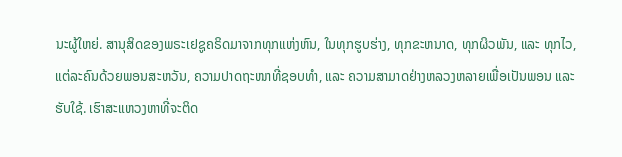ນະຜູ້ໃຫຍ່. ສານຸສິດຂອງພຣະເຢຊູຄຣິດມາຈາກທຸກແຫ່ງຫົນ, ໃນທຸກຮູບຮ່າງ, ທຸກຂະຫນາດ, ທຸກຜິວພັນ, ແລະ ທຸກໄວ, ແຕ່ລະຄົນດ້ວຍພອນສະຫວັນ, ຄວາມປາດຖະໜາທີ່ຊອບທຳ, ແລະ ຄວາມສາມາດຢ່າງຫລວງຫລາຍເພື່ອເປັນພອນ ແລະ ຮັບໃຊ້. ເຮົາສະແຫວງຫາທີ່ຈະຕິດ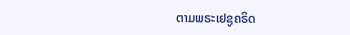ຕາມພຣະເຢຊູຄຣິດ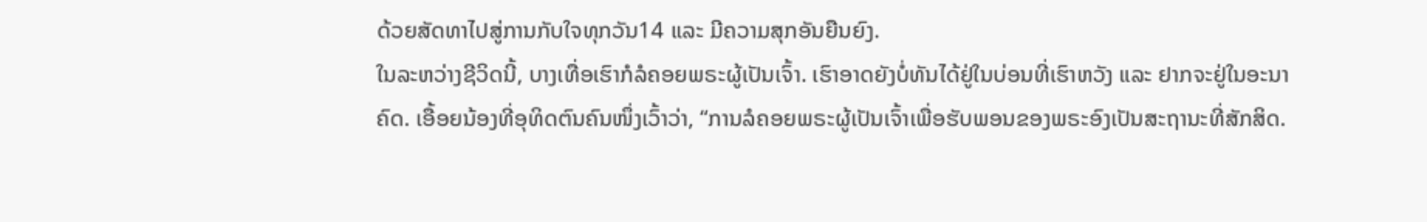ດ້ວຍສັດທາໄປສູ່ການກັບໃຈທຸກວັນ14 ແລະ ມີຄວາມສຸກອັນຍືນຍົງ.
ໃນລະຫວ່າງຊີວິດນີ້, ບາງເທື່ອເຮົາກໍລໍຄອຍພຣະຜູ້ເປັນເຈົ້າ. ເຮົາອາດຍັງບໍ່ທັນໄດ້ຢູ່ໃນບ່ອນທີ່ເຮົາຫວັງ ແລະ ຢາກຈະຢູ່ໃນອະນາຄົດ. ເອື້ອຍນ້ອງທີ່ອຸທິດຕົນຄົນໜຶ່ງເວົ້າວ່າ, “ການລໍຄອຍພຣະຜູ້ເປັນເຈົ້າເພື່ອຮັບພອນຂອງພຣະອົງເປັນສະຖານະທີ່ສັກສິດ.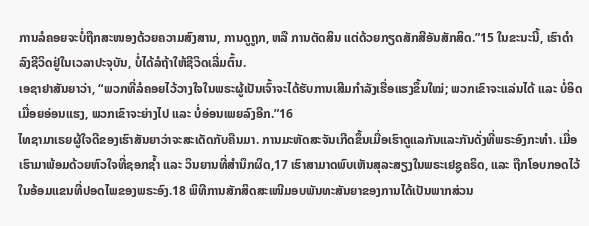ການລໍຄອຍຈະບໍ່ຖືກສະໜອງດ້ວຍຄວາມສົງສານ, ການດູຖູກ, ຫລື ການຕັດສິນ ແຕ່ດ້ວຍກຽດສັກສີອັນສັກສິດ.”15 ໃນຂະນະນີ້, ເຮົາດຳລົງຊີວິດຢູ່ໃນເວລາປະຈຸບັນ, ບໍ່ໄດ້ລໍຖ້າໃຫ້ຊີວິດເລີ່ມຕົ້ນ.
ເອຊາຢາສັນຍາວ່າ, “ພວກທີ່ລໍຄອຍໄວ້ວາງໃຈໃນພຣະຜູ້ເປັນເຈົ້າຈະໄດ້ຮັບການເສີມກຳລັງເຮື່ອແຮງຂຶ້ນໃໝ່; ພວກເຂົາຈະແລ່ນໄດ້ ແລະ ບໍ່ອິດເມື່ອຍອ່ອນແຮງ, ພວກເຂົາຈະຍ່າງໄປ ແລະ ບໍ່ອ່ອນເພຍລົງອີກ.”16
ໄທຊາມາເຣຍຜູ້ໃຈດີຂອງເຮົາສັນຍາວ່າຈະສະເດັດກັບຄືນມາ. ການມະຫັດສະຈັນເກີດຂຶ້ນເມື່ອເຮົາດູແລກັນແລະກັນດັ່ງທີ່ພຣະອົງກະທຳ. ເມື່ອເຮົາມາພ້ອມດ້ວຍຫົວໃຈທີ່ຊອກຊ້ຳ ແລະ ວິນຍານທີ່ສຳນຶກຜິດ,17 ເຮົາສາມາດພົບເຫັນສຸລະສຽງໃນພຣະເຢຊູຄຣິດ, ແລະ ຖືກໂອບກອດໄວ້ໃນອ້ອມແຂນທີ່ປອດໄພຂອງພຣະອົງ.18 ພິທີການສັກສິດສະເໜີມອບພັນທະສັນຍາຂອງການໄດ້ເປັນພາກສ່ວນ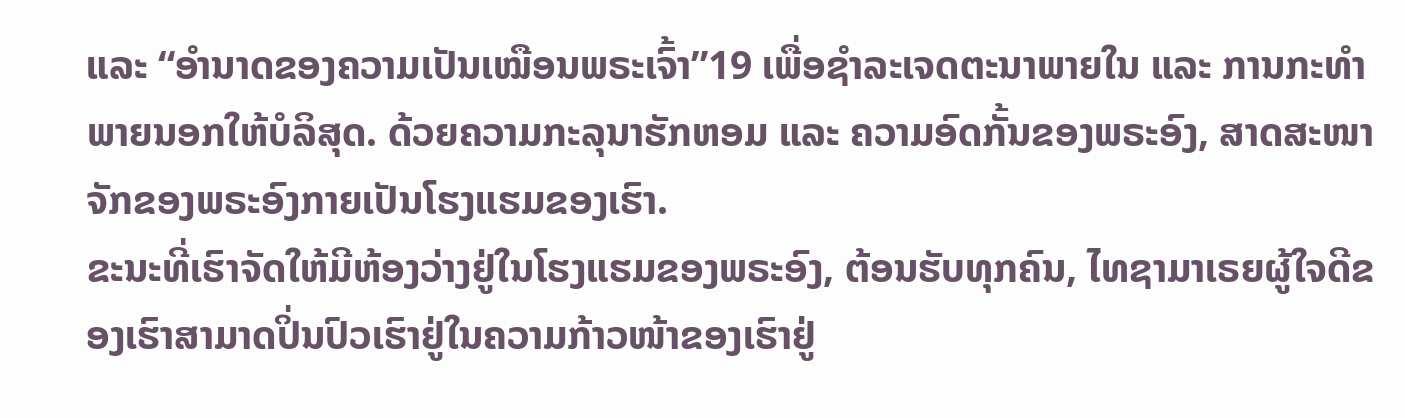ແລະ “ອຳນາດຂອງຄວາມເປັນເໝືອນພຣະເຈົ້າ”19 ເພື່ອຊຳລະເຈດຕະນາພາຍໃນ ແລະ ການກະທຳພາຍນອກໃຫ້ບໍລິສຸດ. ດ້ວຍຄວາມກະລຸນາຮັກຫອມ ແລະ ຄວາມອົດກັ້ນຂອງພຣະອົງ, ສາດສະໜາຈັກຂອງພຣະອົງກາຍເປັນໂຮງແຮມຂອງເຮົາ.
ຂະນະທີ່ເຮົາຈັດໃຫ້ມີຫ້ອງວ່າງຢູ່ໃນໂຮງແຮມຂອງພຣະອົງ, ຕ້ອນຮັບທຸກຄົນ, ໄທຊາມາເຣຍຜູ້ໃຈດີຂອງເຮົາສາມາດປິ່ນປົວເຮົາຢູ່ໃນຄວາມກ້າວໜ້າຂອງເຮົາຢູ່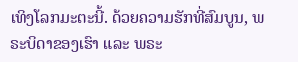ເທິງໂລກມະຕະນີ້. ດ້ວຍຄວາມຮັກທີ່ສົມບູນ, ພຣະບິດາຂອງເຮົາ ແລະ ພຣະ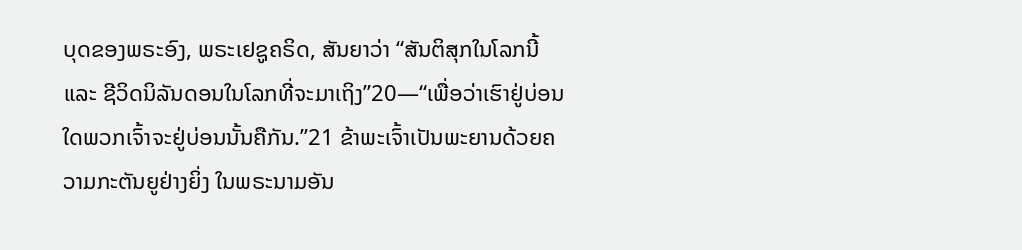ບຸດຂອງພຣະອົງ, ພຣະເຢຊູຄຣິດ, ສັນຍາວ່າ “ສັນຕິສຸກໃນໂລກນີ້ ແລະ ຊີວິດນິລັນດອນໃນໂລກທີ່ຈະມາເຖິງ”20—“ເພື່ອວ່າເຮົາຢູ່ບ່ອນໃດພວກເຈົ້າຈະຢູ່ບ່ອນນັ້ນຄືກັນ.”21 ຂ້າພະເຈົ້າເປັນພະຍານດ້ວຍຄວາມກະຕັນຍູຢ່າງຍິ່ງ ໃນພຣະນາມອັນ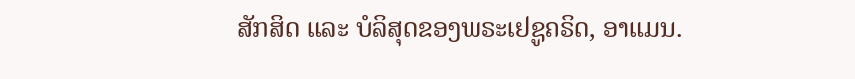ສັກສິດ ແລະ ບໍລິສຸດຂອງພຣະເຢຊູຄຣິດ, ອາແມນ.